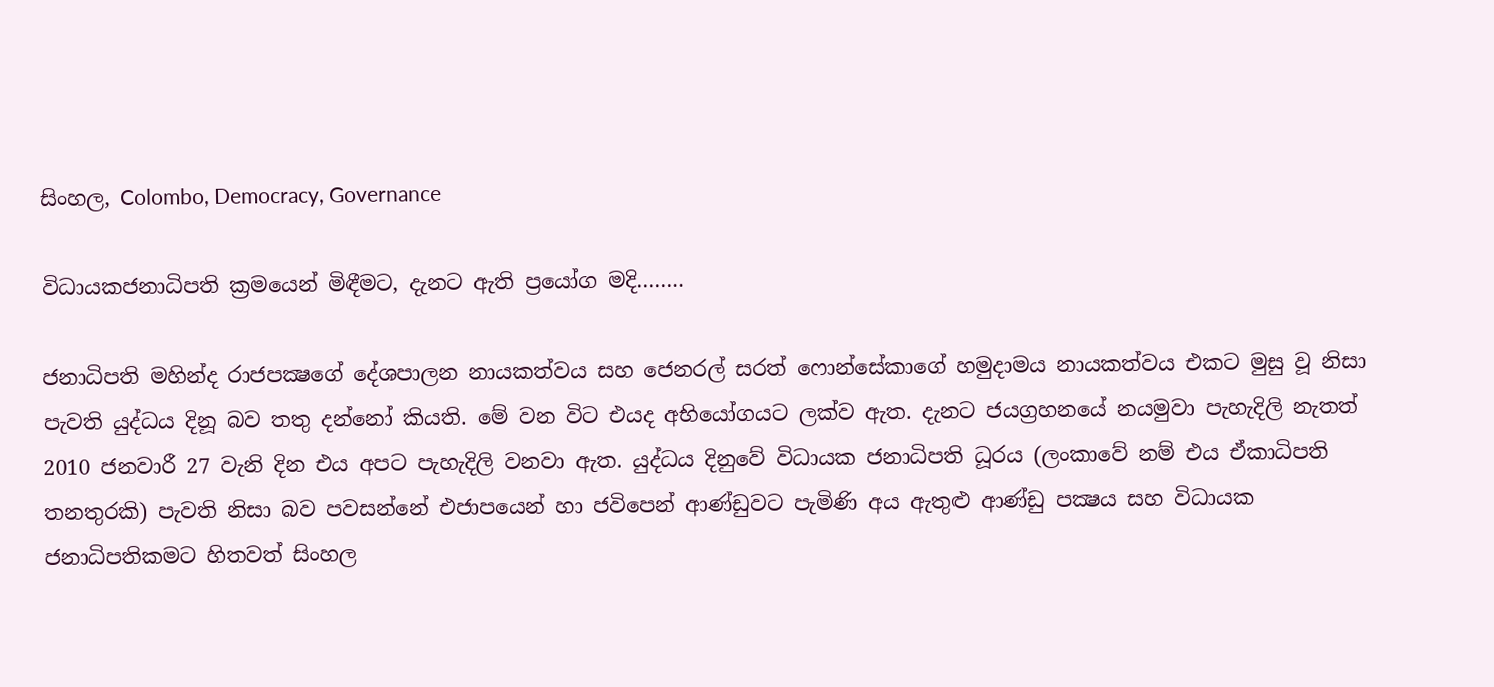සිංහල, Colombo, Democracy, Governance

විධායකජනාධිපති ක්‍රමයෙන් මිඳීමට, දැනට ඇති ප්‍රයෝග මදි……..

ජනාධිපති මහින්ද රාජපක්‍ෂගේ දේශපාලන නායකත්වය සහ ජෙනරල් සරත් ෆොන්සේකාගේ හමුදාමය නායකත්වය එකට මුසු වූ නිසා පැවති යුද්ධය දිනූ බව තතු දන්නෝ කියති. මේ වන විට එයද අභියෝගයට ලක්ව ඇත. දැනට ජයග්‍රහනයේ නයමුවා පැහැදිලි නැතත් 2010 ජනවාරී 27 වැනි දින එය අපට පැහැදිලි වනවා ඇත. යුද්ධය දිනුවේ විධායක ජනාධිපති ධූරය (ලංකාවේ නම් එය ඒකාධිපති තනතුරකි) පැවති නිසා බව පවසන්නේ එජාපයෙන් හා ජවිපෙන් ආණ්ඩුවට පැමිණි අය ඇතුළු ආණ්ඩු පක්‍ෂය සහ විධායක ජනාධිපතිකමට හිතවත් සිංහල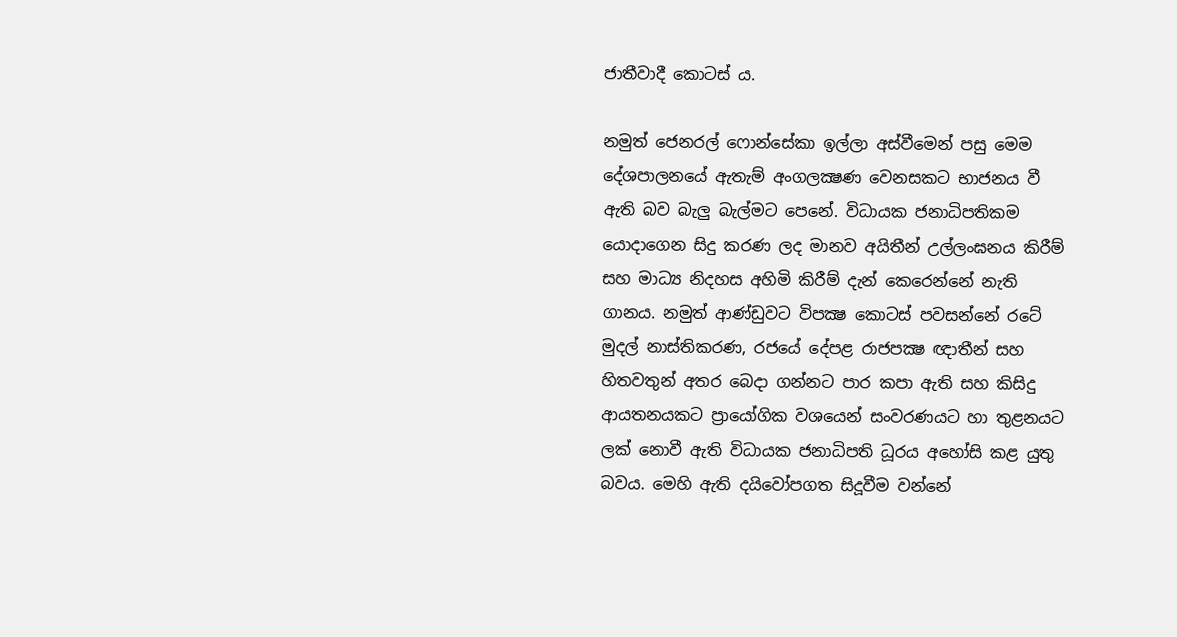ජාතීවාදී කොටස් ය.

නමුත් ජෙනරල් ෆොන්සේකා ඉල්ලා අස්වීමෙන් පසු මෙම දේශපාලනයේ ඇතැම් අංගලක්‍ෂණ වෙනසකට භාජනය වී ඇති බව බැලු බැල්මට පෙනේ. විධායක ජනාධිපතිකම යොදාගෙන සිදු කරණ ලද මානව අයිතීන් උල්ලංඝනය කිරීම් සහ මාධ්‍ය නිදහස අහිමි කිරීම් දැන් කෙරෙන්නේ නැති ගානය. නමුත් ආණ්ඩුවට විපක්‍ෂ කොටස් පවසන්නේ රටේ මුදල් නාස්තිකරණ, රජයේ දේපළ රාජපක්‍ෂ ඥාතීන් සහ හිතවතුන් අතර බෙදා ගන්නට පාර කපා ඇති සහ කිසිදු ආයතනයකට ප්‍රායෝගික වශයෙන් සංවරණයට හා තුළනයට ලක් නොවී ඇති විධායක ජනාධිපති ධූරය අහෝසි කළ යුතු බවය. මෙහි ඇති දයිවෝපගත සිදූවීම වන්නේ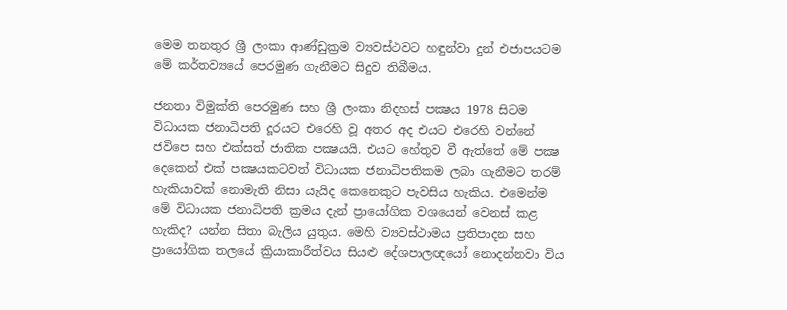මෙම තනතුර ශ්‍රී ලංකා ආණ්ඩුක්‍රම ව්‍යවස්ථවට හඳුන්වා දුන් එජාපයටම මේ කර්තව්‍යයේ පෙරමුණ ගැනීමට සිදුව තිබීමය.

ජනතා විමුක්ති පෙරමුණ සහ ශ්‍රී ලංකා නිදහස් පක්‍ෂය 1978 සිටම විධායක ජනාධිපති දූරයට එරෙහි වූ අතර අද එයට එරෙහි වන්නේ ජවිපෙ සහ එක්සත් ජාතික පක්‍ෂයයි. එයට හේතුව වී ඇත්තේ මේ පක්‍ෂ දෙකෙන් එක් පක්‍ෂයකටවත් විධායක ජනාධිපතිකම ලබා ගැනීමට තරම් හැකියාවක් නොමැති නිසා යැයිද කෙනෙකුට පැවසිය හැකිය. එමෙන්ම මේ විධායක ජනාධිපති ක්‍රමය දැන් ප්‍රායෝගික වශයෙන් වෙනස් කළ හැකිද? යන්න සිතා බැලිය යුතුය. මෙහි ව්‍යවස්ථාමය ප්‍රතිපාදන සහ ප්‍රායෝගික තලයේ ක්‍රියාකාරීත්වය සියළු දේශපාලඥයෝ නොදන්නවා විය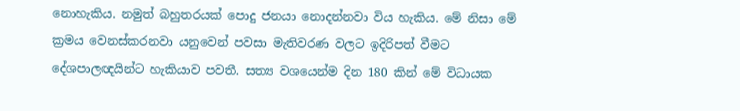නොහැකිය. නමුත් බහුතරයක් පොදු ජනයා නොදන්නවා විය හැකිය. මේ නිසා මේ ක්‍රමය වෙනස්කරනවා යනුවෙන් පවසා මැතිවරණ වලට ඉදිරිපත් වීමට දේශපාලඥයින්ට හැකියාව පවතී. සත්‍ය වශයෙන්ම දින 180 කින් මේ විධායක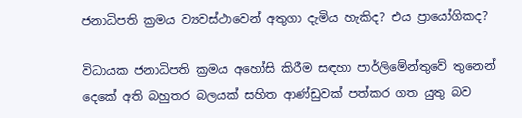ජනාධිපති ක්‍රමය ව්‍යවස්ථාවෙන් අතුගා දැමිය හැකිද? එය ප්‍රායෝගිකද?

විධායක ජනාධිපති ක්‍රමය අහෝසි කිරීම සඳහා පාර්ලිමේන්තුවේ තුනෙන් දෙකේ අති බහුතර බලයක් සහිත ආණ්ඩුවක් පත්කර ගත යුතු බව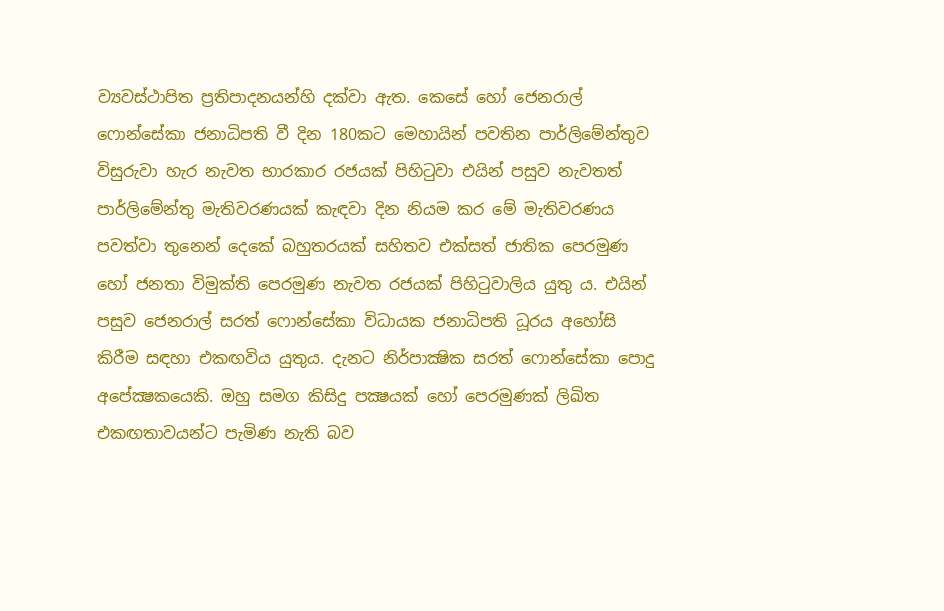ව්‍යවස්ථාපිත ප්‍රතිපාදනයන්හි දක්වා ඇත. කෙසේ හෝ ජෙනරාල් ෆොන්සේකා ජනාධිපති වී දින 180කට මෙහායින් පවතින පාර්ලිමේන්තුව විසුරුවා හැර නැවත භාරකාර රජයක් පිහිටුවා එයින් පසුව නැවතත් පාර්ලිමේන්තු මැතිවරණයක් කැඳවා දින නියම කර මේ මැතිවරණය පවත්වා තුනෙන් දෙකේ බහුතරයක් සහිතව එක්සත් ජාතික පෙරමුණ හෝ ජනතා විමුක්ති පෙරමුණ නැවත රජයක් පිහිටුවාලිය යුතු ය. එයින් පසුව ජෙනරාල් සරත් ෆොන්සේකා විධායක ජනාධිපති ධූරය අහෝසි කිරීම සඳහා එකඟවිය යුතුය. දැනට නිර්පාක්‍ෂික සරත් ෆොන්සේකා පොදු අපේක්‍ෂකයෙකි. ඔහු සමග කිසිදු පක්‍ෂයක් හෝ පෙරමුණක් ලිඛිත එකඟතාවයන්ට පැමිණ නැති බව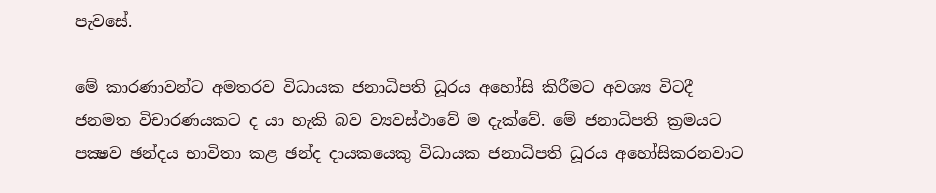පැවසේ.

මේ කාරණාවන්ට අමතරව විධායක ජනාධිපති ධූරය අහෝසි කිරීමට අවශ්‍ය විටදී ජනමත විචාරණයකට ද යා හැකි බව ව්‍යවස්ථාවේ ම දැක්වේ. මේ ජනාධිපති ක්‍රමයට පක්‍ෂව ඡන්දය භාවිතා කළ ඡන්ද දායකයෙකු විධායක ජනාධිපති ධූරය අහෝසිකරනවාට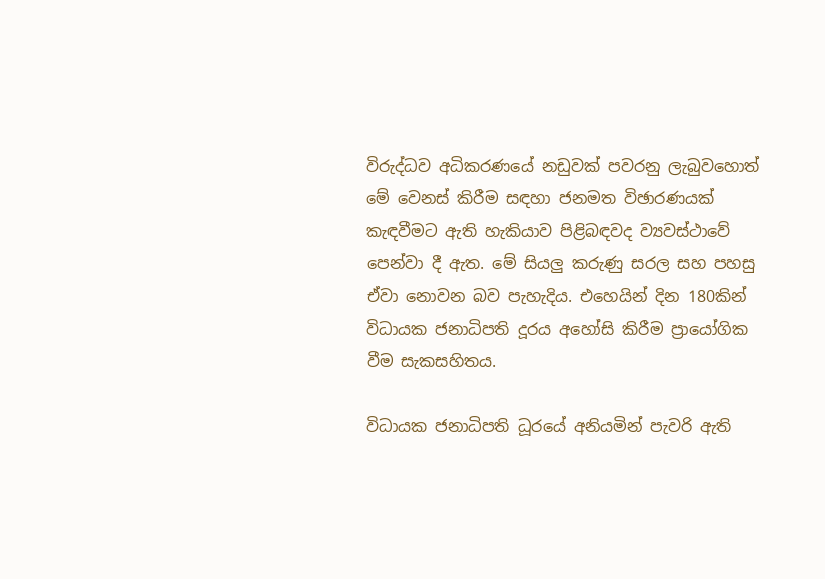විරුද්ධව අධිකරණයේ නඩුවක් පවරනු ලැබුවහොත් මේ වෙනස් කිරීම සඳහා ජනමත විඡාරණයක් කැඳවීමට ඇති හැකියාව පිළිබඳවද ව්‍යවස්ථාවේ පෙන්වා දී ඇත. මේ සියලු කරුණු සරල සහ පහසු ඒවා නොවන බව පැහැදිය. එහෙයින් දින 180කින් විධායක ජනාධිපති දූරය අහෝසි කිරීම ප්‍රායෝගික වීම සැකසහිතය.

විධායක ජනාධිපති ධූරයේ අනියමින් පැවරි ඇති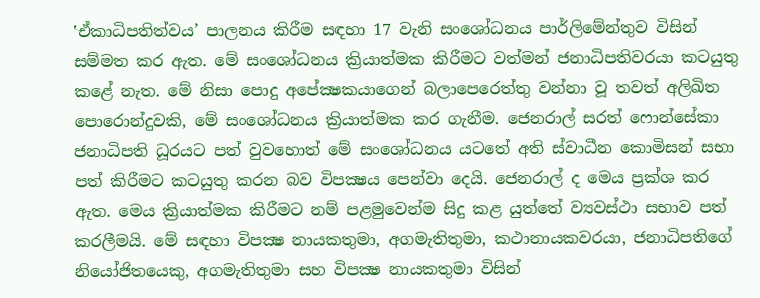‛ඒකාධිපතිත්වය’ පාලනය කිරීම සඳහා 17 වැනි සංශෝධනය පාර්ලිමේන්තුව විසින් සම්මත කර ඇත. මේ සංශෝධනය ක්‍රියාත්මක කිරීමට වත්මන් ජනාධිපතිවරයා කටයුතු කළේ නැත. මේ නිසා පොදු අපේක්‍ෂකයාගෙන් බලාපෙරෙත්තු වන්නා වූ තවත් අලිඛිත පොරොන්දුවකි, මේ සංශෝධනය ක්‍රියාත්මක කර ගැනීම. ජෙනරාල් සරත් ෆොන්සේකා ජනාධිපති ධූරයට පත් වුවහොත් මේ සංශෝධනය යටතේ අති ස්වාධීන කොමිසන් සභා පත් කිරීමට කටයුතු කරන බව විපක්‍ෂය පෙන්වා දෙයි. ජෙනරාල් ද මෙය ප්‍රක්ශ කර ඇත. මෙය ක්‍රියාත්මක කිරීමට නම් පළමුවෙන්ම සිදු කළ යුත්තේ ව්‍යවස්ථා සභාව පත් කරලීමයි. මේ සඳහා විපක්‍ෂ නායකතුමා, අගමැතිතුමා, කථානායකවරයා, ජනාධිපතිගේ නියෝජිතයෙකු, අගමැතිතුමා සහ විපක්‍ෂ නායකතුමා විසින්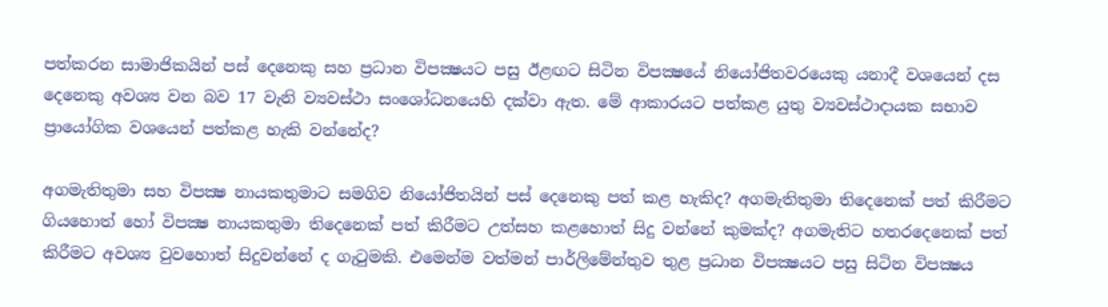පත්කරන සාමාජිකයින් පස් දෙනෙකු සහ ප්‍රධාන විපක්‍ෂයට පසු ඊළඟට සිටින විපක්‍ෂයේ නියෝජිතවරයෙකු යනාදී වශයෙන් දස දෙනෙකු අවශ්‍ය වන බව 17 වැනි ව්‍යවස්ථා සංශෝධනයෙහි දක්වා ඇත. මේ ආකාරයට පත්කළ යුතු ව්‍යවස්ථාදායක සභාව ප්‍රායෝගික වශයෙන් පත්කළ හැකි වන්නේද?

අගමැතිතුමා සහ විපක්‍ෂ නායකතුමාට සමගිව නියෝජිතයින් පස් දෙනෙකු පත් කළ හැකිද? අගමැතිතුමා තිදෙනෙක් පත් කිරීමට ගියහොත් හෝ විපක්‍ෂ නායකතුමා තිදෙනෙක් පත් කිරීමට උත්සහ කළහොත් සිදු වන්නේ කුමක්ද? අගමැතිට හතරදෙනෙක් පත් කිරීමට අවශ්‍ය වුවහොත් සිදුවන්නේ ද ගැටුමකි. එමෙන්ම වත්මන් පාර්ලිමේන්තුව තුළ ප්‍රධාන විපක්‍ෂයට පසු සිටින විපක්‍ෂය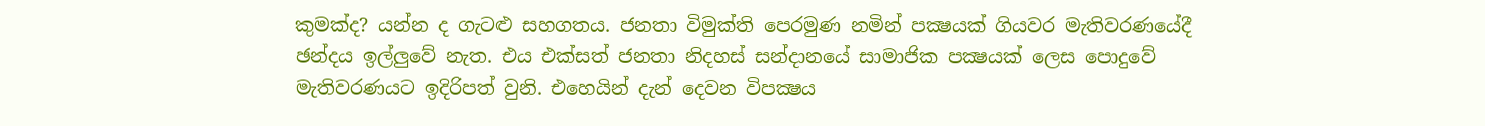කුමක්ද? යන්න ද ගැටළු සහගතය. ජනතා විමුක්ති පෙරමුණ නමින් පක්‍ෂයක් ගියවර මැතිවරණයේදී ඡන්දය ඉල්ලුවේ නැත. එය එක්සත් ජනතා නිදහස් සන්දානයේ සාමාජික පක්‍ෂයක් ලෙස පොදුවේ මැතිවරණයට ඉදිරිපත් වුනි. එහෙයින් දැන් දෙවන විපක්‍ෂය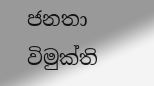ජනතා විමුක්ති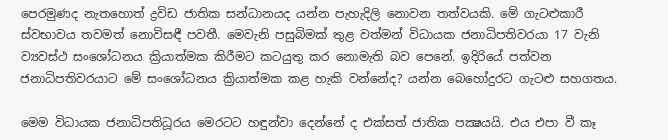පෙරමුණද නැතහොත් ද්‍රවිඩ ජාතික සන්ධානයද යන්න පැහැදිලි නොවන තත්වයකි. මේ ගැටළුකාරී ස්වභාවය තවමත් නොවිසඳී පවතී. මෙවැනි පසුබිමක් තුළ වත්මන් විධායක ජනාධිපතිවරයා 17 වැනි ව්‍යවස්ථ සංශෝධනය ක්‍රියාත්මක කිරීමට කටයුතු කර නොමැති බව පෙනේ. ඉදිරියේ පත්වන ජනාධිපතිවරයාට මේ සංශෝධනය ක්‍රියාත්මක කළ හැකි වන්නේද? යන්න බෙහෝදුරට ගැටළු සහගතය.

මෙම විධායක ජනාධිපතිධූරය මෙරටට හඳුන්වා දෙන්නේ ද එක්සත් ජාතික පක්‍ෂයයි. එය එපා වී කෑ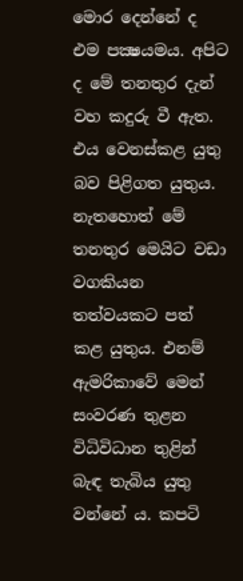මොර දෙන්නේ ද එම පක්‍ෂයමය. අපිට ද මේ තනතුර දැන් වහ කදුරු වී ඇත. එය වෙනස්කළ යුතු බව පිළිගත යුතුය. නැතහොත් මේ තනතුර මෙයිට වඩා වගකියන තත්වයකට පත් කළ යුතුය. එනම් ඇමරිකාවේ මෙන් සංවරණ තුළන විධිවිධාන තුළින් බැඳ තැබිය යුතු වන්නේ ය. කපටි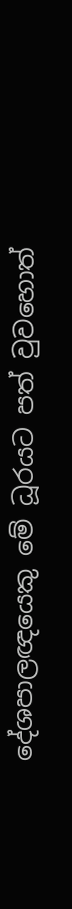දේශපාලඥයෙකු මේ ධූරයට පත් වුවහොත්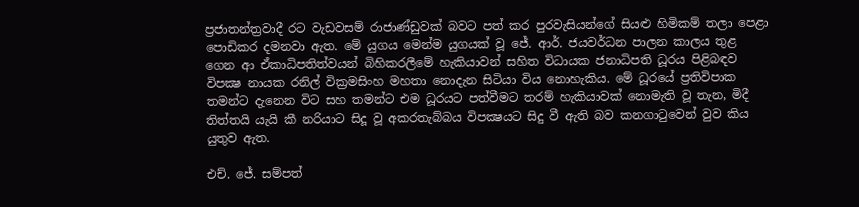ප්‍රජාතන්ත්‍රවාදී රට වැඩවසම් රාජාණ්ඩුවක් බවට පත් කර පුරවැසියන්ගේ සියළු හිමිකම් තලා පෙළා පොඩිකර දමනවා ඇත. මේ යුගය මෙන්ම යුගයක් වූ ජේ. ආර්. ජයවර්ධන පාලන කාලය තුළ ගෙන ආ ඒකාධිපතිත්වයන් බිහිකරලීමේ හැකියාවන් සහිත විධායක ජනාධිපති ධූරය පිළිබඳව විපක්‍ෂ නායක රනිල් වික්‍රමසිංහ මහතා නොදැන සිටියා විය නොහැකිය. මේ ධූරයේ ප්‍රතිවිපාක තමන්ට දැනෙන විට සහ තමන්ට එම ධූරයට පත්වීමට තරම් හැකියාවක් නොමැති වූ තැන, මිදී තිත්තයි යැයි කී නරියාට සිදූ වූ අකරතැබ්බය විපක්‍ෂයට සිදු වී ඇති බව කනගාටුවෙන් වුව කිය යුතුව ඇත.

එච්. ජේ. සම්පත්